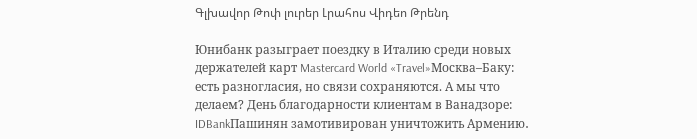Գլխավոր Թոփ լուրեր Լրահոս Վիդեո Թրենդ

Юнибанк разыграет поездку в Италию среди новых держателей карт Mastercard World «Travel»Москва–Баку: есть разногласия, но связи сохраняются. А мы что делаем? День благодарности клиентам в Ванадзоре: IDBankПашинян замотивирован уничтожить Армению․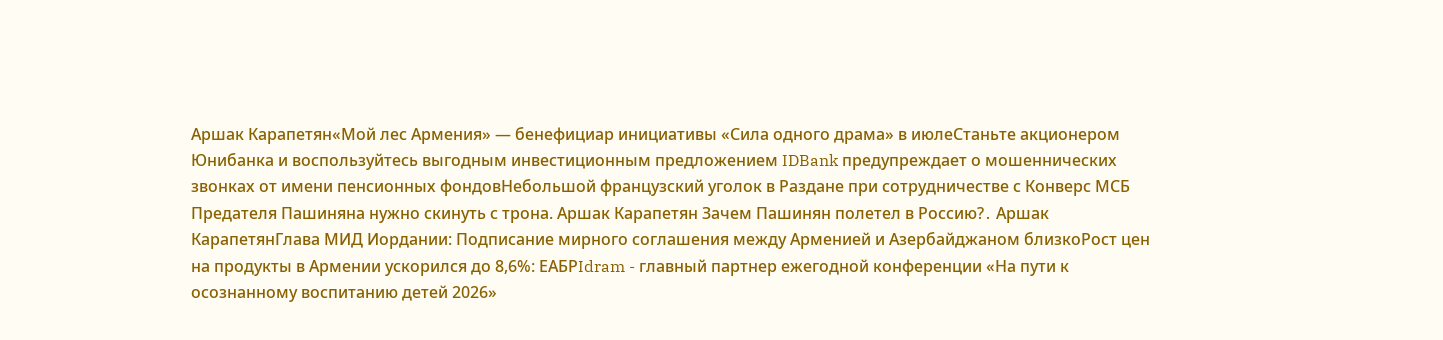Аршак Карапетян«Мой лес Армения» — бенефициар инициативы «Сила одного драма» в июлеСтаньте акционером Юнибанка и воспользуйтесь выгодным инвестиционным предложением IDBank предупреждает о мошеннических звонках от имени пенсионных фондовНебольшой французский уголок в Раздане при сотрудничестве с Конверс МСБ Предателя Пашиняна нужно скинуть с трона. Аршак Карапетян Зачем Пашинян полетел в Россию?․ Аршак КарапетянГлава МИД Иордании: Подписание мирного соглашения между Арменией и Азербайджаном близкоРост цен на продукты в Армении ускорился до 8,6%: ЕАБРIdram - главный партнер ежегодной конференции «На пути к осознанному воспитанию детей 2026»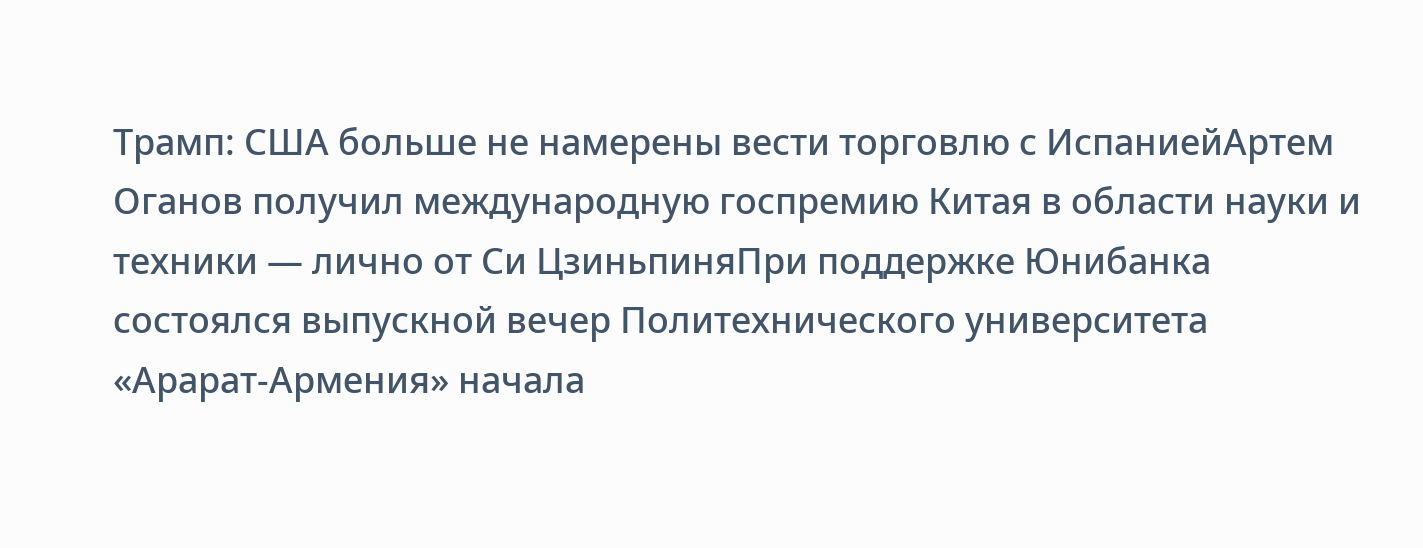Трамп: США больше не намерены вести торговлю с ИспаниейАртем Оганов получил международную госпремию Китая в области науки и техники — лично от Си ЦзиньпиняПри поддержке Юнибанка состоялся выпускной вечер Политехнического университета «Арарат‑Армения» начала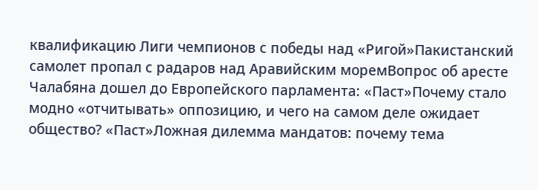квалификацию Лиги чемпионов с победы над «Ригой»Пакистанский самолет пропал с радаров над Аравийским моремВопрос об аресте Чалабяна дошел до Европейского парламента: «Паст»Почему стало модно «отчитывать» оппозицию, и чего на самом деле ожидает общество? «Паст»Ложная дилемма мандатов: почему тема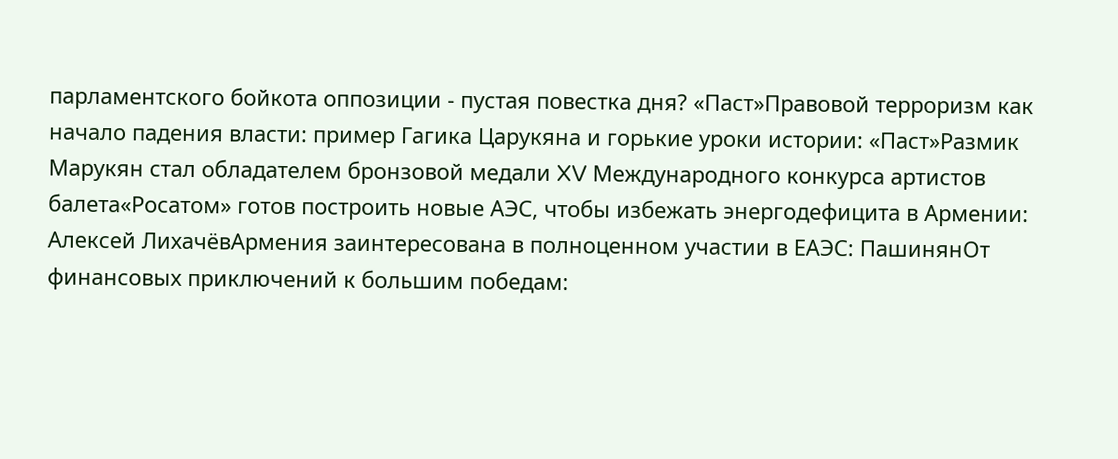парламентского бойкота оппозиции - пустая повестка дня? «Паст»Правовой терроризм как начало падения власти: пример Гагика Царукяна и горькие уроки истории: «Паст»Размик Марукян стал обладателем бронзовой медали XV Международного конкурса артистов балета«Росатом» готов построить новые АЭС, чтобы избежать энергодефицита в Армении: Алексей ЛихачёвАрмения заинтересована в полноценном участии в ЕАЭС: ПашинянОт финансовых приключений к большим победам: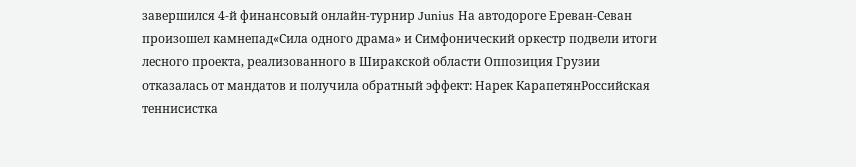завершился 4-й финансовый онлайн-турнир Junius На автодороге Ереван-Севан произошел камнепад«Сила одного драма» и Симфонический оркестр подвели итоги лесного проекта, реализованного в Ширакской области Оппозиция Грузии отказалась от мандатов и получила обратный эффект: Нарек КарапетянРоссийская теннисистка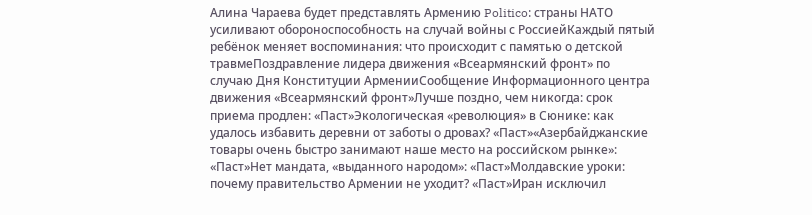Алина Чараева будет представлять Армению Politico: страны НАТО усиливают обороноспособность на случай войны с РоссиейКаждый пятый ребёнок меняет воспоминания: что происходит с памятью о детской травмеПоздравление лидера движения «Всеармянский фронт» по случаю Дня Конституции АрменииСообщение Информационного центра движения «Всеармянский фронт»Лучше поздно, чем никогда: срок приема продлен: «Паст»Экологическая «революция» в Сюнике: как удалось избавить деревни от заботы о дровах? «Паст»«Азербайджанские товары очень быстро занимают наше место на российском рынке»: «Паст»Нет мандата, «выданного народом»: «Паст»Молдавские уроки: почему правительство Армении не уходит? «Паст»Иран исключил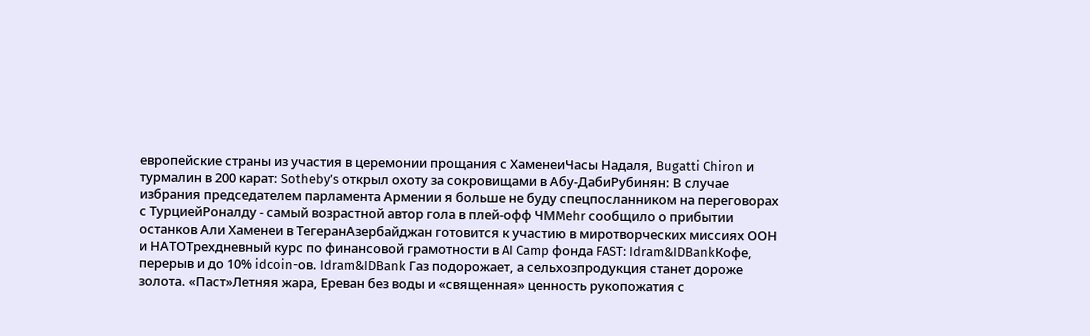европейские страны из участия в церемонии прощания с ХаменеиЧасы Надаля, Bugatti Chiron и турмалин в 200 карат: Sotheby’s открыл охоту за сокровищами в Абу-ДабиРубинян: В случае избрания председателем парламента Армении я больше не буду спецпосланником на переговорах с ТурциейРоналду - самый возрастной автор гола в плей-офф ЧМMehr сообщило о прибытии останков Али Хаменеи в ТегеранАзербайджан готовится к участию в миротворческих миссиях ООН и НАТОТрехдневный курс по финансовой грамотности в AI Camp фонда FAST: Idram&IDBankКофе, перерыв и до 10% idcoin-ов. Idram&IDBank Газ подорожает, а сельхозпродукция станет дороже золота. «Паст»Летняя жара, Ереван без воды и «священная» ценность рукопожатия с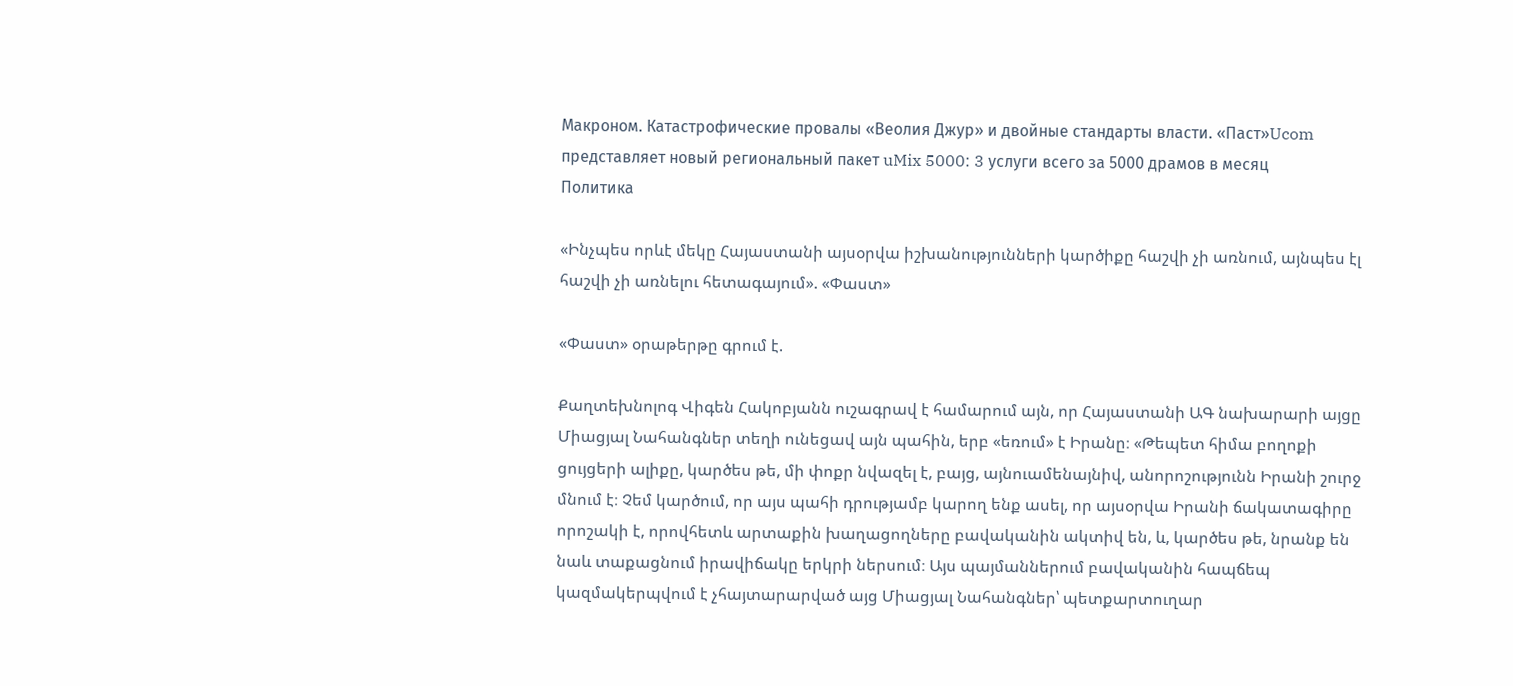Макроном. Катастрофические провалы «Веолия Джур» и двойные стандарты власти. «Паст»Ucom представляет новый региональный пакет uMix 5000: 3 услуги всего за 5000 драмов в месяц
Политика

«Ինչպես որևէ մեկը Հայաստանի այսօրվա իշխանությունների կարծիքը հաշվի չի առնում, այնպես էլ հաշվի չի առնելու հետագայում». «Փաստ»

«Փաստ» օրաթերթը գրում է.

Քաղտեխնոլոգ Վիգեն Հակոբյանն ուշագրավ է համարում այն, որ Հայաստանի ԱԳ նախարարի այցը Միացյալ Նահանգներ տեղի ունեցավ այն պահին, երբ «եռում» է Իրանը։ «Թեպետ հիմա բողոքի ցույցերի ալիքը, կարծես թե, մի փոքր նվազել է, բայց, այնուամենայնիվ, անորոշությունն Իրանի շուրջ մնում է։ Չեմ կարծում, որ այս պահի դրությամբ կարող ենք ասել, որ այսօրվա Իրանի ճակատագիրը որոշակի է, որովհետև արտաքին խաղացողները բավականին ակտիվ են, և, կարծես թե, նրանք են նաև տաքացնում իրավիճակը երկրի ներսում։ Այս պայմաններում բավականին հապճեպ կազմակերպվում է չհայտարարված այց Միացյալ Նահանգներ՝ պետքարտուղար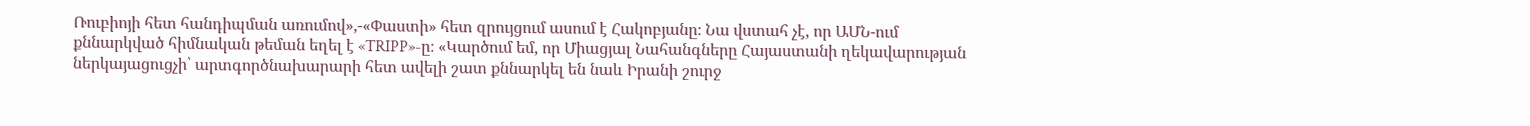Ռուբիոյի հետ հանդիպման առումով»,-«Փաստի» հետ զրույցում ասում է Հակոբյանը։ Նա վստահ չէ, որ ԱՄՆ-ում քննարկված հիմնական թեման եղել է «TRIPP»-ը։ «Կարծում եմ, որ Միացյալ Նահանգները Հայաստանի ղեկավարության ներկայացուցչի՝ արտգործնախարարի հետ ավելի շատ քննարկել են նաև Իրանի շուրջ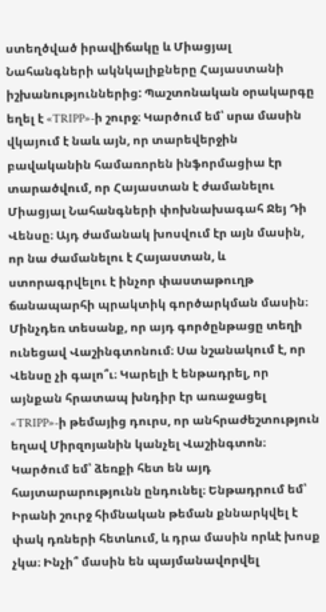ստեղծված իրավիճակը և Միացյալ Նահանգների ակնկալիքները Հայաստանի իշխանություններից: Պաշտոնական օրակարգը եղել է «TRIPP»-ի շուրջ։ Կարծում եմ՝ սրա մասին վկայում է նաև այն, որ տարեվերջին բավականին համառորեն ինֆորմացիա էր տարածվում, որ Հայաստան է ժամանելու Միացյալ Նահանգների փոխնախագահ Ջեյ Դի Վենսը։ Այդ ժամանակ խոսվում էր այն մասին, որ նա ժամանելու է Հայաստան, և ստորագրվելու է ինչոր փաստաթուղթ ճանապարհի պրակտիկ գործարկման մասին։ Մինչդեռ տեսանք, որ այդ գործընթացը տեղի ունեցավ Վաշինգտոնում։ Սա նշանակում է, որ Վենսը չի գալո՞ւ։ Կարելի է ենթադրել, որ այնքան հրատապ խնդիր էր առաջացել «TRIPP»-ի թեմայից դուրս, որ անհրաժեշտություն եղավ Միրզոյանին կանչել Վաշինգտոն։ Կարծում եմ՝ ձեռքի հետ են այդ հայտարարությունն ընդունել։ Ենթադրում եմ՝ Իրանի շուրջ հիմնական թեման քննարկվել է փակ դռների հետևում, և դրա մասին որևէ խոսք չկա։ Ինչի՞ մասին են պայմանավորվել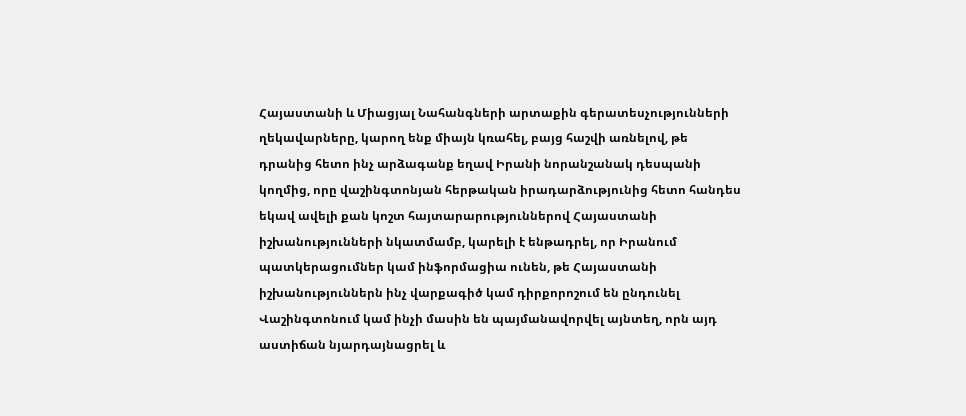Հայաստանի և Միացյալ Նահանգների արտաքին գերատեսչությունների ղեկավարները, կարող ենք միայն կռահել, բայց հաշվի առնելով, թե դրանից հետո ինչ արձագանք եղավ Իրանի նորանշանակ դեսպանի կողմից, որը վաշինգտոնյան հերթական իրադարձությունից հետո հանդես եկավ ավելի քան կոշտ հայտարարություններով Հայաստանի իշխանությունների նկատմամբ, կարելի է ենթադրել, որ Իրանում պատկերացումներ կամ ինֆորմացիա ունեն, թե Հայաստանի իշխանություններն ինչ վարքագիծ կամ դիրքորոշում են ընդունել Վաշինգտոնում կամ ինչի մասին են պայմանավորվել այնտեղ, որն այդ աստիճան նյարդայնացրել և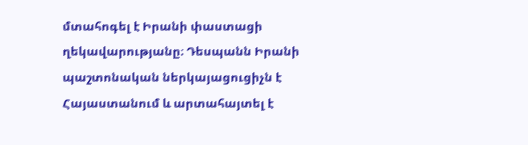մտահոգել է Իրանի փաստացի ղեկավարությանը։ Դեսպանն Իրանի պաշտոնական ներկայացուցիչն է Հայաստանում և արտահայտել է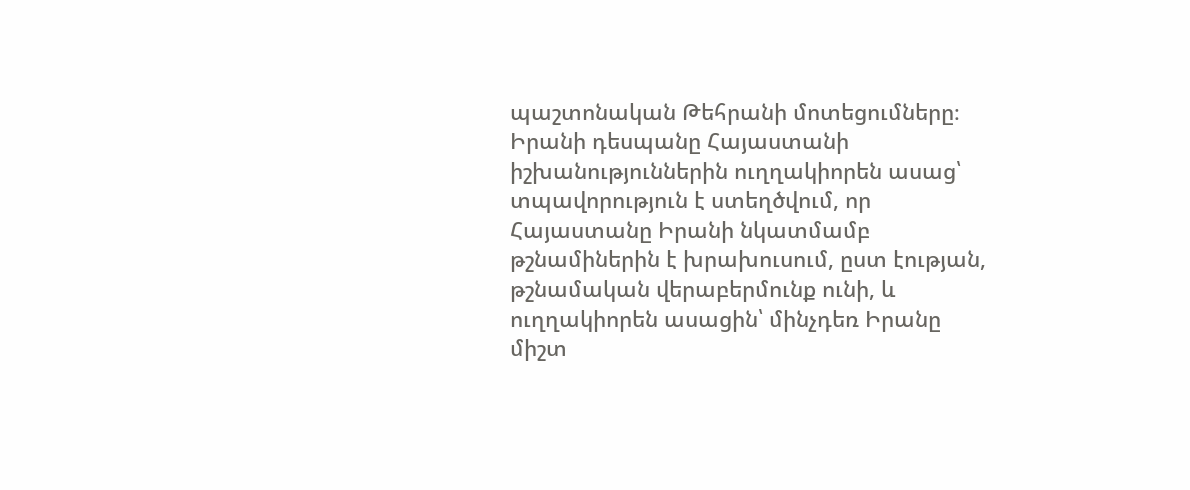պաշտոնական Թեհրանի մոտեցումները։ Իրանի դեսպանը Հայաստանի իշխանություններին ուղղակիորեն ասաց՝ տպավորություն է ստեղծվում, որ Հայաստանը Իրանի նկատմամբ թշնամիներին է խրախուսում, ըստ էության, թշնամական վերաբերմունք ունի, և ուղղակիորեն ասացին՝ մինչդեռ Իրանը միշտ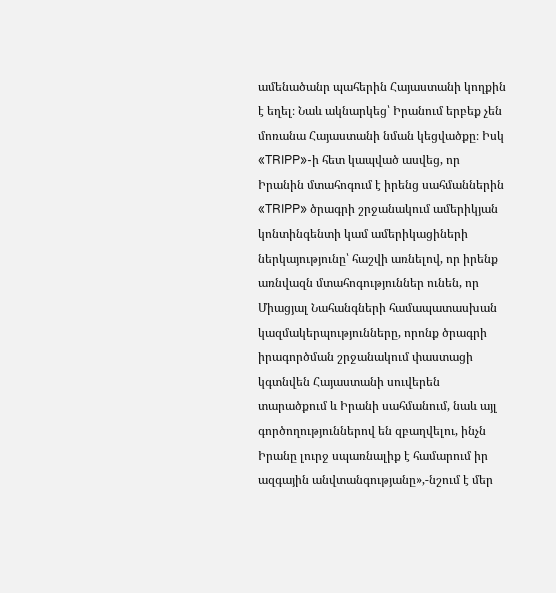ամենածանր պահերին Հայաստանի կողքին է եղել։ Նաև ակնարկեց՝ Իրանում երբեք չեն մոռանա Հայաստանի նման կեցվածքը։ Իսկ «TRIPP»-ի հետ կապված ասվեց, որ Իրանին մտահոգում է իրենց սահմաններին «TRIPP» ծրագրի շրջանակում ամերիկյան կոնտինգենտի կամ ամերիկացիների ներկայությունը՝ հաշվի առնելով, որ իրենք առնվազն մտահոգություններ ունեն, որ Միացյալ Նահանգների համապատասխան կազմակերպությունները, որոնք ծրագրի իրագործման շրջանակում փաստացի կգտնվեն Հայաստանի սուվերեն տարածքում և Իրանի սահմանում, նաև այլ գործողություններով են զբաղվելու, ինչն Իրանը լուրջ սպառնալիք է համարում իր ազգային անվտանգությանը»,-նշում է մեր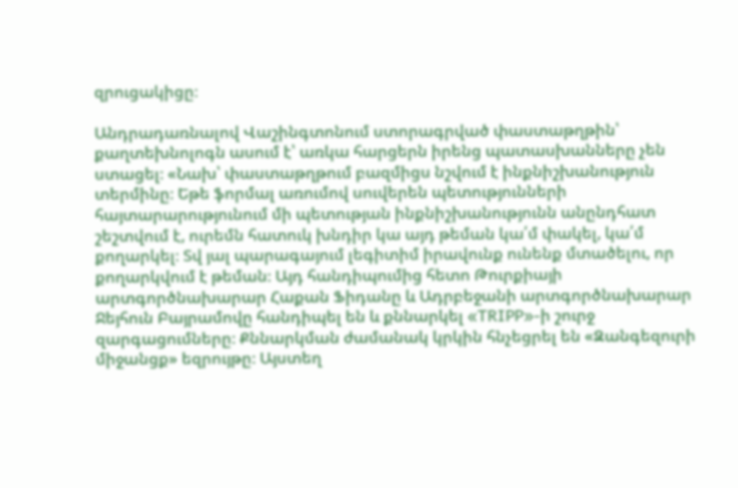զրուցակիցը։

Անդրադառնալով Վաշինգտոնում ստորագրված փաստաթղթին՝ քաղտեխնոլոգն ասում է՝ առկա հարցերն իրենց պատասխանները չեն ստացել։ «Նախ՝ փաստաթղթում բազմիցս նշվում է ինքնիշխանություն տերմինը։ Եթե ֆորմալ առումով սուվերեն պետությունների հայտարարությունում մի պետության ինքնիշխանությունն անընդհատ շեշտվում է, ուրեմն հատուկ խնդիր կա այդ թեման կա՛մ փակել, կա՛մ քողարկել։ Տվ յալ պարագայում լեգիտիմ իրավունք ունենք մտածելու, որ քողարկվում է թեման։ Այդ հանդիպումից հետո Թուրքիայի արտգործնախարար Հաքան Ֆիդանը և Ադրբեջանի արտգործնախարար Ջեյհուն Բայրամովը հանդիպել են և քննարկել «TRIPP»-ի շուրջ զարգացումները։ Քննարկման ժամանակ կրկին հնչեցրել են «Զանգեզուրի միջանցք» եզրույթը։ Այստեղ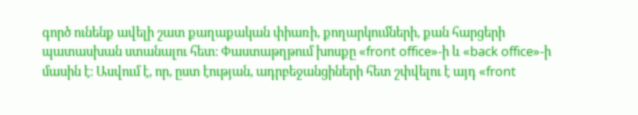գործ ունենք ավելի շատ քաղաքական փիառի, քողարկումների, քան հարցերի պատասխան ստանալու հետ։ Փաստաթղթում խոսքը «front office»-ի և «back office»-ի մասին է։ Ասվում է, որ, ըստ էության, ադրբեջանցիների հետ շփվելու է այդ «front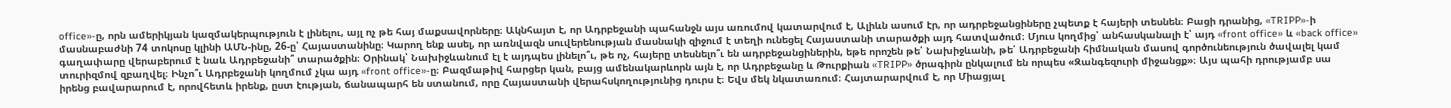office»-ը, որն ամերիկյան կազմակերպություն է լինելու, այլ ոչ թե հայ մաքսավորները։ Ակնհայտ է, որ Ադրբեջանի պահանջն այս առումով կատարվում է, Ալիևն ասում էր, որ ադրբեջանցիները չպետք է հայերի տեսնեն։ Բացի դրանից, «TRIPP»-ի մասնաբաժնի 74 տոկոսը կլինի ԱՄՆ-ինը, 26-ը՝ Հայաստանինը։ Կարող ենք ասել, որ առնվազն սուվերենության մասնակի զիջում է տեղի ունեցել Հայաստանի տարածքի այդ հատվածում։ Մյուս կողմից՝ անհասկանալի է՝ այդ «front office» և «back office» գաղափարը վերաբերում է նաև Ադրբեջանի՞ տարածքին։ Օրինակ՝ Նախիջևանում էլ է այդպես լինելո՞ւ, թե ոչ, հայերը տեսնելո՞ւ են ադրբեջանցիներին, եթե որոշեն թե՛ Նախիջևանի, թե՛ Ադրբեջանի հիմնական մասով գործունեություն ծավալել կամ տուրիզմով զբաղվել։ Ինչո՞ւ Ադրբեջանի կողմում չկա այդ «front office»-ը։ Բազմաթիվ հարցեր կան, բայց ամենակարևորն այն է, որ Ադրբեջանը և Թուրքիան «TRIPP» ծրագիրն ընկալում են որպես «Զանգեզուրի միջանցք»։ Այս պահի դրությամբ սա իրենց բավարարում է, որովհետև իրենք, ըստ էության, ճանապարհ են ստանում, որը Հայաստանի վերահսկողությունից դուրս է։ Եվս մեկ նկատառում։ Հայտարարվում է, որ Միացյալ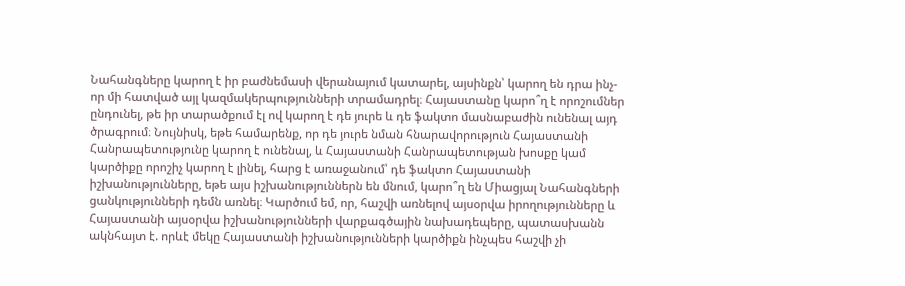Նահանգները կարող է իր բաժնեմասի վերանայում կատարել, այսինքն՝ կարող են դրա ինչ-որ մի հատված այլ կազմակերպությունների տրամադրել։ Հայաստանը կարո՞ղ է որոշումներ ընդունել, թե իր տարածքում էլ ով կարող է դե յուրե և դե ֆակտո մասնաբաժին ունենալ այդ ծրագրում։ Նույնիսկ, եթե համարենք, որ դե յուրե նման հնարավորություն Հայաստանի Հանրապետությունը կարող է ունենալ, և Հայաստանի Հանրապետության խոսքը կամ կարծիքը որոշիչ կարող է լինել, հարց է առաջանում՝ դե ֆակտո Հայաստանի իշխանությունները, եթե այս իշխանություններն են մնում, կարո՞ղ են Միացյալ Նահանգների ցանկությունների դեմն առնել։ Կարծում եմ, որ, հաշվի առնելով այսօրվա իրողությունները և Հայաստանի այսօրվա իշխանությունների վարքագծային նախադեպերը, պատասխանն ակնհայտ է. որևէ մեկը Հայաստանի իշխանությունների կարծիքն ինչպես հաշվի չի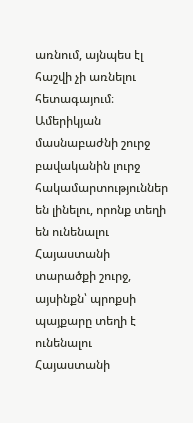առնում, այնպես էլ հաշվի չի առնելու հետագայում։ Ամերիկյան մասնաբաժնի շուրջ բավականին լուրջ հակամարտություններ են լինելու, որոնք տեղի են ունենալու Հայաստանի տարածքի շուրջ, այսինքն՝ պրոքսի պայքարը տեղի է ունենալու Հայաստանի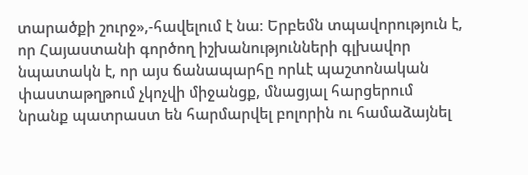տարածքի շուրջ»,-հավելում է նա։ Երբեմն տպավորություն է, որ Հայաստանի գործող իշխանությունների գլխավոր նպատակն է, որ այս ճանապարհը որևէ պաշտոնական փաստաթղթում չկոչվի միջանցք, մնացյալ հարցերում նրանք պատրաստ են հարմարվել բոլորին ու համաձայնել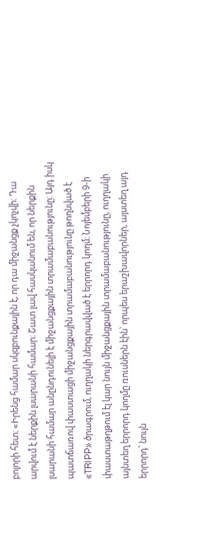բոլորի հետ։ «Իրենց համար սկզբունքային է, որ դա միջանցք չկոչվի։ Դա արվում է ներքին լսարանի համար։ Շատ լավ հասկանում են, որ ներքին լսարանի համար անընդունելի է միջանցքային տրամաբանությունը։ Այդ իսկ պատճառով փաստացի միջանցքային տրամաբանությունը թողնված է «TRIPP» ծրագրում, ուղղակի ներգրավված է երրորդ կողմ։ Նոյեմբերի 9-ի փաստաթղթում էլ կար նույն միջանցքային տրամաբանությունը, ուղղակի այնտեղ երրորդ կողմը ռուսներն էին՝ որպես երաշխավորներ, այստեղ այդ երրորդ՝ նույն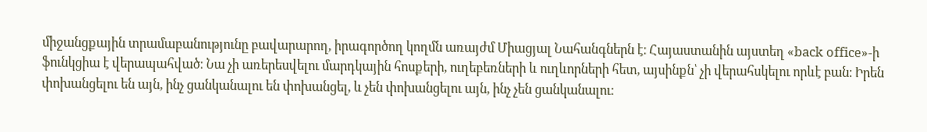միջանցքային տրամաբանությունը բավարարող, իրագործող կողմն առայժմ Միացյալ Նահանգներն է։ Հայաստանին այստեղ «back office»-ի ֆունկցիա է վերապահված։ Նա չի առերեսվելու մարդկային հոսքերի, ուղեբեռների և ուղևորների հետ, այսինքն՝ չի վերահսկելու որևէ բան։ Իրեն փոխանցելու են այն, ինչ ցանկանալու են փոխանցել, և չեն փոխանցելու այն, ինչ չեն ցանկանալու։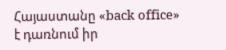Հայաստանը «back office» է դառնում իր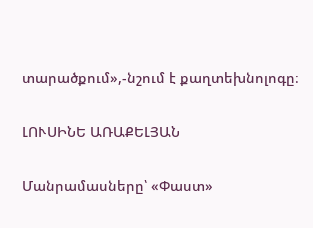տարածքում»,-նշում է քաղտեխնոլոգը։

ԼՈՒՍԻՆԵ ԱՌԱՔԵԼՅԱՆ

Մանրամասները՝ «Փաստ»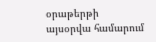օրաթերթի այսօրվա համարում